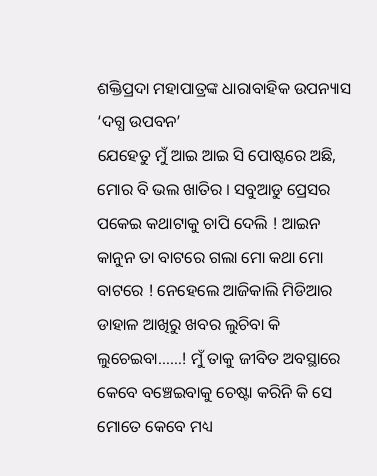ଶକ୍ତିପ୍ରଦା ମହାପାତ୍ରଙ୍କ ଧାରାବାହିକ ଉପନ୍ୟାସ ‘ଦଗ୍ଧ ଉପବନ’
ଯେହେତୁ ମୁଁ ଆଇ ଆଇ ସି ପୋଷ୍ଟରେ ଅଛି, ମୋର ବି ଭଲ ଖାତିର । ସବୁଆଡୁ ପ୍ରେସର ପକେଇ କଥାଟାକୁ ଚାପି ଦେଲି ! ଆଇନ କାନୁନ ତା ବାଟରେ ଗଲା ମୋ କଥା ମୋ ବାଟରେ ! ନେହେଲେ ଆଜିକାଲି ମିଡିଆର ଡାହାଳ ଆଖିରୁ ଖବର ଲୁଚିବା କି ଲୁଚେଇବା……! ମୁଁ ତାକୁ ଜୀବିତ ଅବସ୍ଥାରେ କେବେ ବଞ୍ଚେଇବାକୁ ଚେଷ୍ଟା କରିନି କି ସେ ମୋତେ କେବେ ମଧ୍ୟ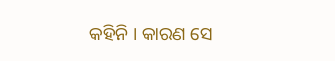କହିନି । କାରଣ ସେ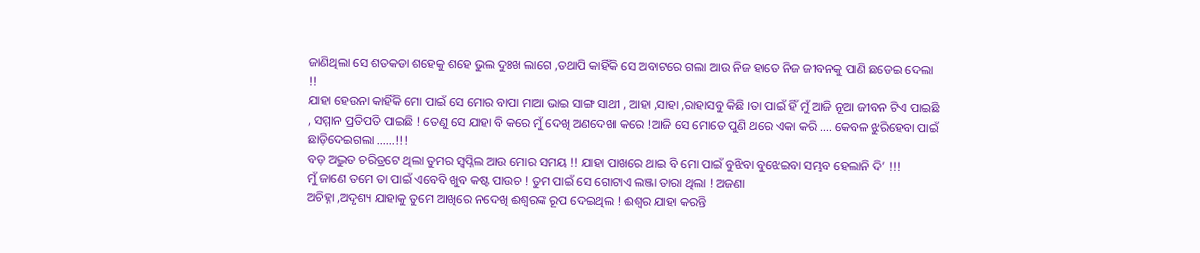ଜାଣିଥିଲା ସେ ଶତକଡା ଶହେକୁ ଶହେ ଭୁଲ ଦୁଃଖ ଲାଗେ ,ତଥାପି କାହିଁକି ସେ ଅବାଟରେ ଗଲା ଆଉ ନିଜ ହାତେ ନିଜ ଜୀବନକୁ ପାଣି ଛଡେଇ ଦେଲା !!
ଯାହା ହେଉନା କାହିଁକି ମୋ ପାଇଁ ସେ ମୋର ବାପା ମାଆ ଭାଇ ସାଙ୍ଗ ସାଥୀ , ଆହା ,ସାହା ,ରାହାସବୁ କିଛି ।ତା ପାଇଁ ହିଁ ମୁଁ ଆଜି ନୂଆ ଜୀବନ ଟିଏ ପାଇଛି , ସମ୍ମାନ ପ୍ରତିପତି ପାଇଛି ! ତେଣୁ ସେ ଯାହା ବି କରେ ମୁଁ ଦେଖି ଅଣଦେଖା କରେ !ଆଜି ସେ ମୋତେ ପୁଣି ଥରେ ଏକା କରି …. କେବଳ ଝୁରିହେବା ପାଇଁ ଛାଡ଼ିଦେଇଗଲା ……!!!
ବଡ଼ ଅଦ୍ଭୁତ ଚରିତ୍ରଟେ ଥିଲା ତୁମର ସ୍ୱପ୍ନିଲ ଆଉ ମୋର ସମୟ !! ଯାହା ପାଖରେ ଥାଇ ବି ମୋ ପାଇଁ ବୁଝିବା ବୁଝେଇବା ସମ୍ଭବ ହେଲାନି ଦି’ !!!
ମୁଁ ଜାଣେ ତମେ ତା ପାଇଁ ଏବେବି ଖୁବ କଷ୍ଟ ପାଉଚ ! ତୁମ ପାଇଁ ସେ ଗୋଟାଏ ଲଞ୍ଜା ତାରା ଥିଲା ! ଅଜଣା
ଅଚିହ୍ନା ,ଅଦୃଶ୍ୟ ଯାହାକୁ ତୁମେ ଆଖିରେ ନଦେଖି ଈଶ୍ୱରଙ୍କ ରୂପ ଦେଇଥିଲ ! ଈଶ୍ୱର ଯାହା କରନ୍ତି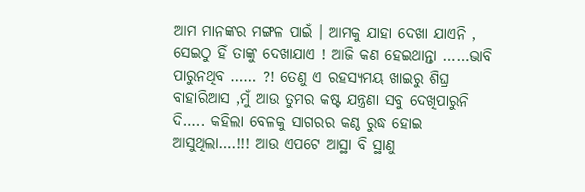ଆମ ମାନଙ୍କର ମଙ୍ଗଳ ପାଇଁ । ଆମକୁ ଯାହା ଦେଖା ଯାଏନି , ସେଇଠୁ ହିଁ ତାଙ୍କୁ ଦେଖାଯାଏ ! ଆଜି କଣ ହେଇଥାନ୍ତା ……ଭାବି ପାରୁନଥିବ …… ?! ତେଣୁ ଏ ରହସ୍ୟମୟ ଖାଇରୁ ଶିଘ୍ର ବାହାରିଆସ ,ମୁଁ ଆଉ ତୁମର କଷ୍ଟ ଯନ୍ତ୍ରଣା ସବୁ ଦେଖିପାରୁନି ଦି….. କହିଲା ବେଳକୁ ସାଗରର କଣ୍ଠ ରୁଦ୍ଧ ହୋଇ ଆସୁଥିଲା….!!! ଆଉ ଏପଟେ ଆସ୍ଥା ବି ସ୍ଥାଣୁ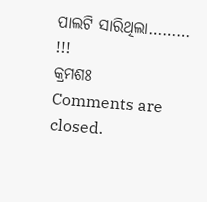ପାଲଟି ସାରିଥିଲା……… !!!
କ୍ରମଶଃ
Comments are closed.